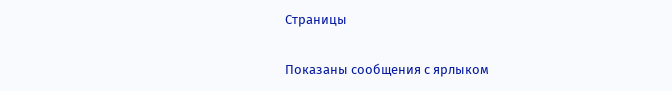Страницы

Показаны сообщения с ярлыком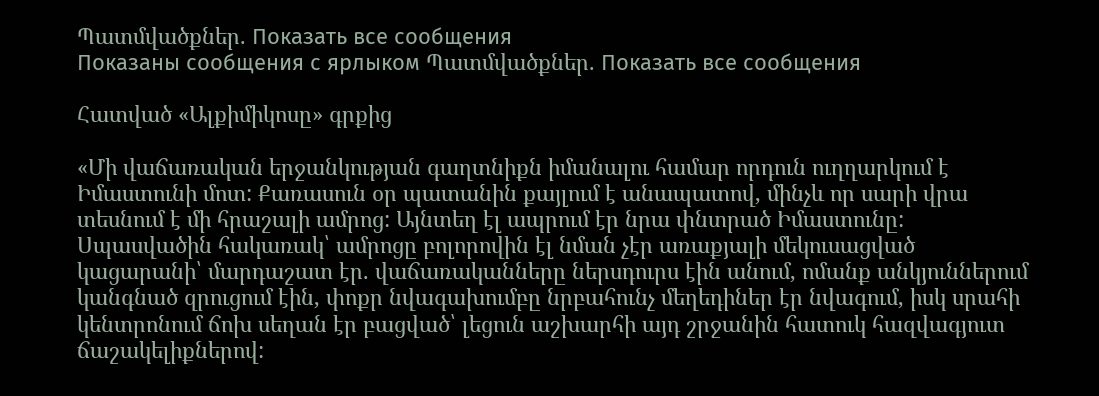Պատմվածքներ. Показать все сообщения
Показаны сообщения с ярлыком Պատմվածքներ. Показать все сообщения

Հատված «Ալքիմիկոսը» գրքից

«Մի վաճառական երջանկության գաղտնիքն իմանալու համար որդուն ուղղարկում է Իմաստունի մոտ: Քառասուն օր պատանին քայլում է անապատով, մինչև որ սարի վրա տեսնում է մի հրաշալի ամրոց: Այնտեղ էլ ապրում էր նրա փնտրած Իմաստունը:
Սպասվածին հակառակ՝ ամրոցը բոլորովին էլ նման չէր առաքյալի մեկուսացված կացարանի՝ մարդաշատ էր. վաճառականները ներսդուրս էին անում, ոմանք անկյուններում կանգնած զրուցում էին, փոքր նվագախումբը նրբահունչ մեղեդիներ էր նվագում, իսկ սրահի կենտրոնում ճոխ սեղան էր բացված՝ լեցուն աշխարհի այդ շրջանին հատուկ հազվագյուտ ճաշակելիքներով: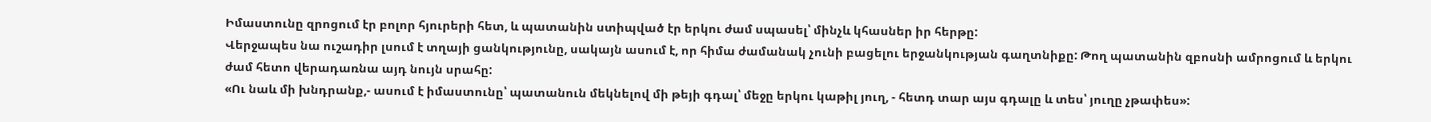Իմաստունը զրոցում էր բոլոր հյուրերի հետ, և պատանին ստիպված էր երկու ժամ սպասել՝ մինչև կհասներ իր հերթը:
Վերջապես նա ուշադիր լսում է տղայի ցանկությունը, սակայն ասում է, որ հիմա ժամանակ չունի բացելու երջանկության գաղտնիքը: Թող պատանին զբոսնի ամրոցում և երկու ժամ հետո վերադառնա այդ նույն սրահը:
«Ու նաև մի խնդրանք,- ասում է իմաստունը՝ պատանուն մեկնելով մի թեյի գդալ՝ մեջը երկու կաթիլ յուղ, - հետդ տար այս գդալը և տես՝ յուղը չթափես»: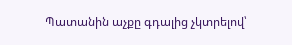Պատանին աչքը գդալից չկտրելով՝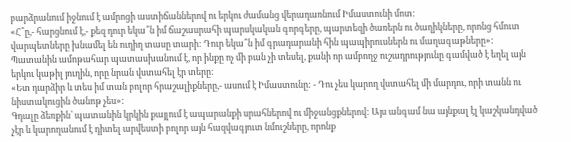բարձրանում իջնում է ամրոցի աստիճաններով ու երկու ժամանց վերադառնում Իմաստունի մոտ:
«Հ՞ը,- հարցնում է,- քեզ դուր եկա՞ն իմ ճաշասրահի պարսկական գորգերը, պարտեզի ծառերն ու ծաղիկները, որոնց հմուտ վարպետները խնամել են ուղիղ տասը տարի: Դուր եկա՞ն իմ գրադարանի հին պապիրուսներն ու մաղագաթները»:
Պատանին ամոթահար պատասխանում է, որ ինքը ոչ մի բան չի տեսել, քանի որ ամբողջ ուշադրությունը գամված է եղել այն երկու կաթիլ յուղին, որը նրան վստահել էր տերը:
«Ետ դարձիր և տես իմ տան բոլոր հրաշալիքները,- ասում է Իմաստունը: - Դու չես կարող վստահել մի մարդու, որի տանն ու նիստակուցին ծանոթ չես»:
Գդալը ձեռքին՝ պատանին կրկին քայլում է ապարանքի սրահներով ու միջանցքներով: Այս անգամ նա այնքալ էլ կաշկանդված չէր և կարողանում է դիտել արվեստի բոլոր այն հազվագյուտ նմուշները, որոնք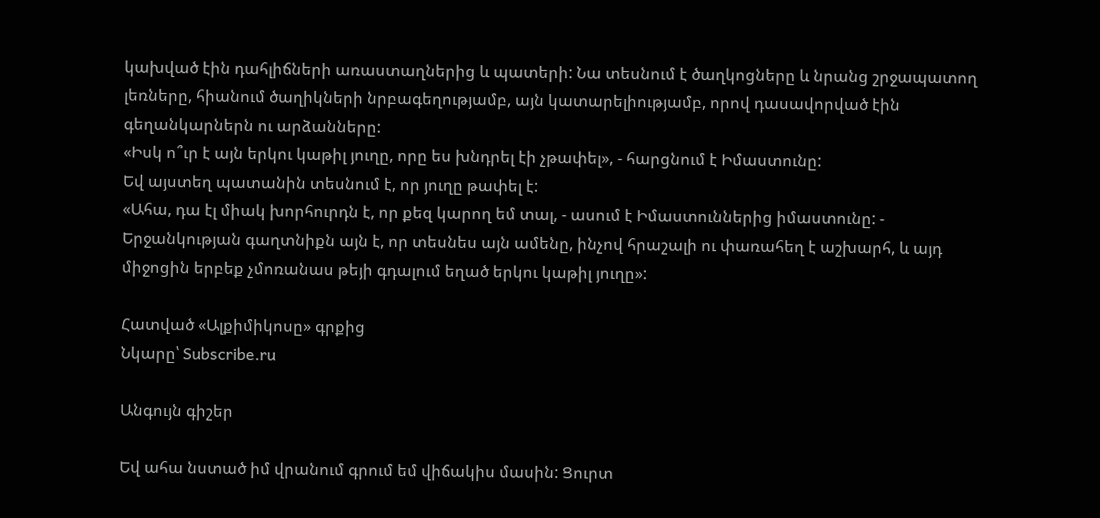կախված էին դահլիճների առաստաղներից և պատերի: Նա տեսնում է ծաղկոցները և նրանց շրջապատող լեռները, հիանում ծաղիկների նրբագեղությամբ, այն կատարելիությամբ, որով դասավորված էին գեղանկարներն ու արձանները:
«Իսկ ո՞ւր է այն երկու կաթիլ յուղը, որը ես խնդրել էի չթափել», - հարցնում է Իմաստունը:
Եվ այստեղ պատանին տեսնում է, որ յուղը թափել է:
«Ահա, դա էլ միակ խորհուրդն է, որ քեզ կարող եմ տալ, - ասում է Իմաստուններից իմաստունը: - Երջանկության գաղտնիքն այն է, որ տեսնես այն ամենը, ինչով հրաշալի ու փառահեղ է աշխարհ, և այդ միջոցին երբեք չմոռանաս թեյի գդալում եղած երկու կաթիլ յուղը»:

Հատված «Ալքիմիկոսը» գրքից
Նկարը՝ Subscribe.ru

Անգույն գիշեր

Եվ ահա նստած իմ վրանում գրում եմ վիճակիս մասին: Ցուրտ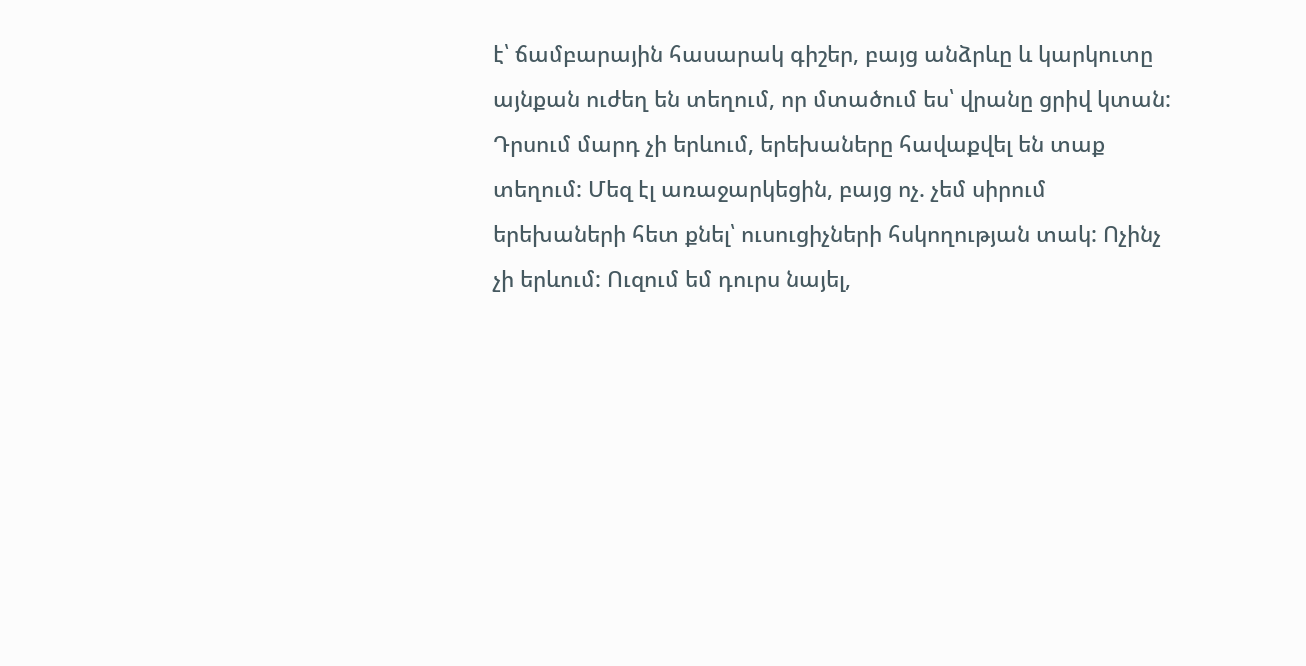է՝ ճամբարային հասարակ գիշեր, բայց անձրևը և կարկուտը այնքան ուժեղ են տեղում, որ մտածում ես՝ վրանը ցրիվ կտան: Դրսում մարդ չի երևում, երեխաները հավաքվել են տաք տեղում: Մեզ էլ առաջարկեցին, բայց ոչ. չեմ սիրում երեխաների հետ քնել՝ ուսուցիչների հսկողության տակ: Ոչինչ չի երևում: Ուզում եմ դուրս նայել,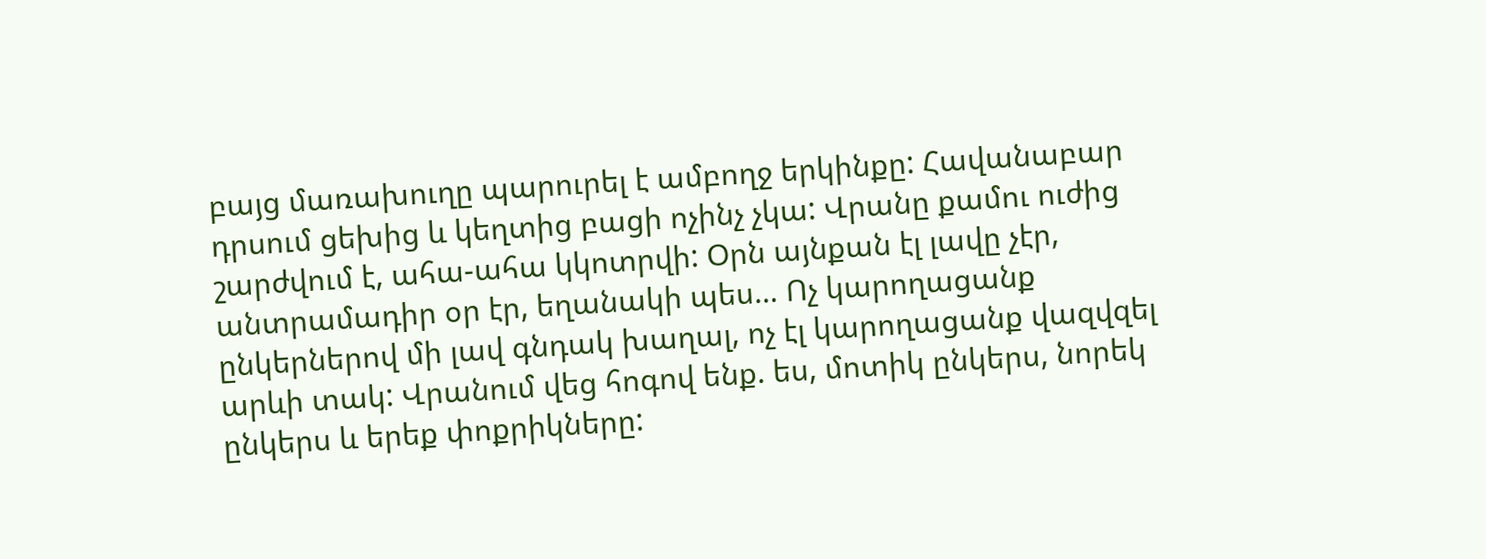բայց մառախուղը պարուրել է ամբողջ երկինքը: Հավանաբար դրսում ցեխից և կեղտից բացի ոչինչ չկա: Վրանը քամու ուժից շարժվում է, ահա-ահա կկոտրվի: Օրն այնքան էլ լավը չէր, անտրամադիր օր էր, եղանակի պես… Ոչ կարողացանք ընկերներով մի լավ գնդակ խաղալ, ոչ էլ կարողացանք վազվզել արևի տակ: Վրանում վեց հոգով ենք. ես, մոտիկ ընկերս, նորեկ ընկերս և երեք փոքրիկները: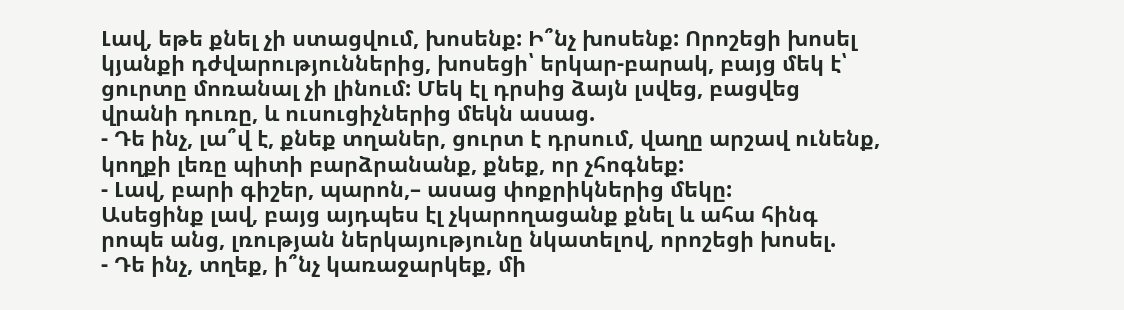Լավ, եթե քնել չի ստացվում, խոսենք: Ի՞նչ խոսենք: Որոշեցի խոսել կյանքի դժվարություններից, խոսեցի՝ երկար-բարակ, բայց մեկ է՝ ցուրտը մոռանալ չի լինում: Մեկ էլ դրսից ձայն լսվեց, բացվեց վրանի դուռը, և ուսուցիչներից մեկն ասաց.
- Դե ինչ, լա՞վ է, քնեք տղաներ, ցուրտ է դրսում, վաղը արշավ ունենք, կողքի լեռը պիտի բարձրանանք, քնեք, որ չհոգնեք:
- Լավ, բարի գիշեր, պարոն,– ասաց փոքրիկներից մեկը:
Ասեցինք լավ, բայց այդպես էլ չկարողացանք քնել և ահա հինգ րոպե անց, լռության ներկայությունը նկատելով, որոշեցի խոսել.
- Դե ինչ, տղեք, ի՞նչ կառաջարկեք, մի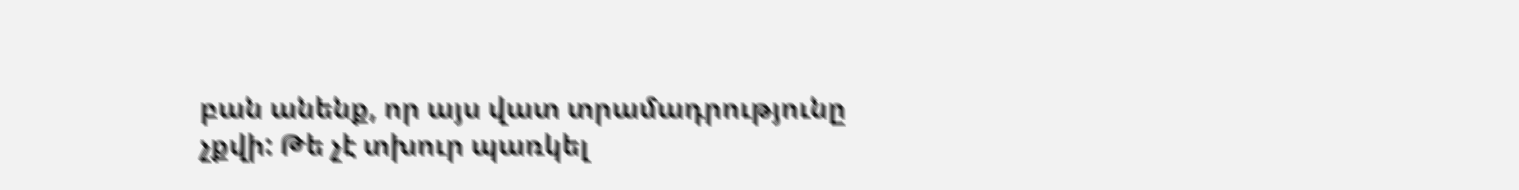բան անենք, որ այս վատ տրամադրությունը չքվի: Թե չէ տխուր պառկել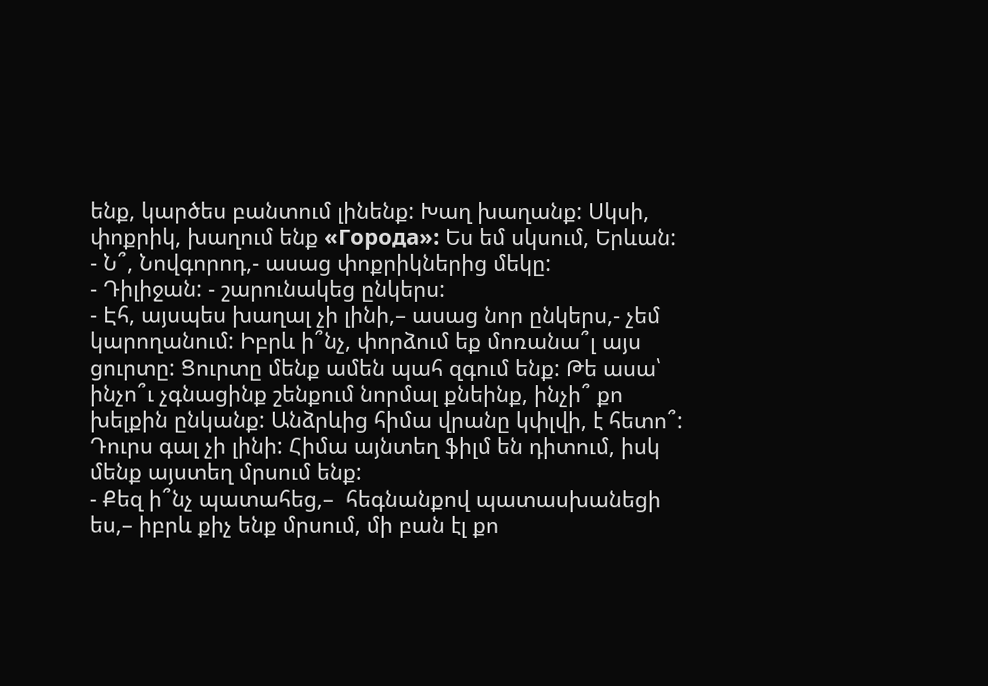ենք, կարծես բանտում լինենք: Խաղ խաղանք: Սկսի, փոքրիկ, խաղում ենք «Города»: Ես եմ սկսում, Երևան:
- Ն՞, Նովգորոդ,- ասաց փոքրիկներից մեկը:
- Դիլիջան: - շարունակեց ընկերս:
- Էհ, այսպես խաղալ չի լինի,– ասաց նոր ընկերս,- չեմ կարողանում: Իբրև ի՞նչ, փորձում եք մոռանա՞լ այս ցուրտը: Ցուրտը մենք ամեն պահ զգում ենք: Թե ասա՝ ինչո՞ւ չգնացինք շենքում նորմալ քնեինք, ինչի՞ քո խելքին ընկանք: Անձրևից հիմա վրանը կփլվի, է հետո՞: Դուրս գալ չի լինի: Հիմա այնտեղ ֆիլմ են դիտում, իսկ մենք այստեղ մրսում ենք:
- Քեզ ի՞նչ պատահեց,–  հեգնանքով պատասխանեցի ես,– իբրև քիչ ենք մրսում, մի բան էլ քո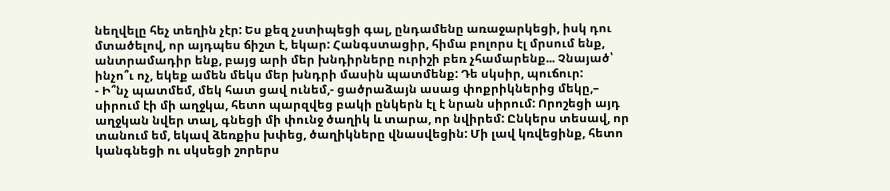նեղվելը հեչ տեղին չէր: Ես քեզ չստիպեցի գալ, ընդամենը առաջարկեցի, իսկ դու մտածելով, որ այդպես ճիշտ է, եկար: Հանգստացիր, հիմա բոլորս էլ մրսում ենք, անտրամադիր ենք, բայց արի մեր խնդիրները ուրիշի բեռ չհամարենք... Չնայած՝ ինչո՞ւ ոչ, եկեք ամեն մեկս մեր խնդրի մասին պատմենք: Դե սկսիր, պուճուր:
- Ի՞նչ պատմեմ, մեկ հատ ցավ ունեմ,- ցածրաձայն ասաց փոքրիկներից մեկը,– սիրում էի մի աղջկա, հետո պարզվեց բակի ընկերն էլ է նրան սիրում: Որոշեցի այդ աղջկան նվեր տալ, գնեցի մի փունջ ծաղիկ և տարա, որ նվիրեմ: Ընկերս տեսավ, որ տանում եմ, եկավ ձեռքիս խփեց, ծաղիկները վնասվեցին: Մի լավ կռվեցինք, հետո կանգնեցի ու սկսեցի շորերս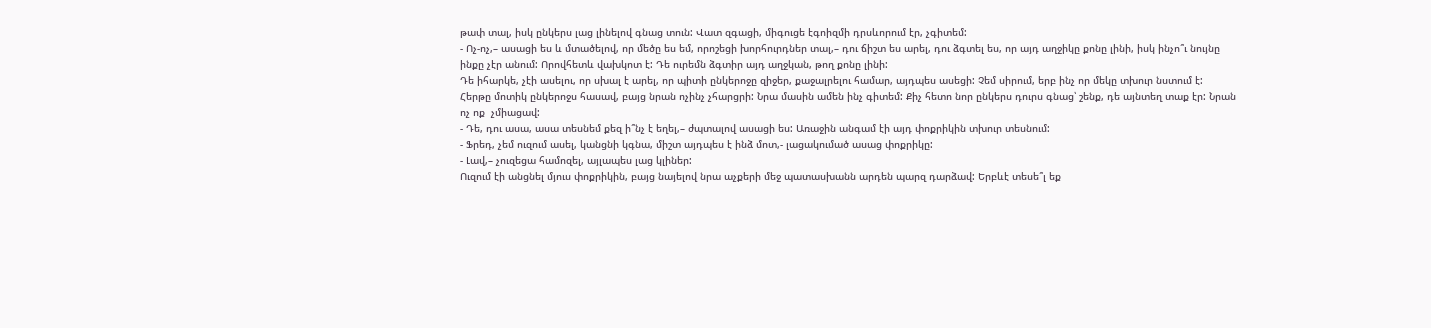թափ տալ, իսկ ընկերս լաց լինելով գնաց տուն: Վատ զգացի, միգուցե էգոիզմի դրսևորում էր, չգիտեմ:
- Ոչ-ոչ,– ասացի ես և մտածելով, որ մեծը ես եմ, որոշեցի խորհուրդներ տալ,– դու ճիշտ ես արել, դու ձգտել ես, որ այդ աղջիկը քոնը լինի, իսկ ինչո՞ւ նույնը ինքը չէր անում: Որովհետև վախկոտ է: Դե ուրեմն ձգտիր այդ աղջկան, թող քոնը լինի:
Դե իհարկե, չէի ասելու, որ սխալ է արել, որ պիտի ընկերոջը զիջեր, քաջալրելու համար, այդպես ասեցի: Չեմ սիրում, երբ ինչ որ մեկը տխուր նստում է:
Հերթը մոտիկ ընկերոջս հասավ, բայց նրան ոչինչ չհարցրի: Նրա մասին ամեն ինչ գիտեմ: Քիչ հետո նոր ընկերս դուրս գնաց՝ շենք, դե այնտեղ տաք էր: Նրան ոչ ոք  չմիացավ:
- Դե, դու ասա, ասա տեսնեմ քեզ ի՞նչ է եղել,– ժպտալով ասացի ես: Առաջին անգամ էի այդ փոքրիկին տխուր տեսնում:
- Ֆրեդ, չեմ ուզում ասել, կանցնի կգնա, միշտ այդպես է ինձ մոտ,- լացակումած ասաց փոքրիկը:
- Լավ,– չուզեցա համոզել, այլապես լաց կլիներ:
Ուզում էի անցնել մյուս փոքրիկին, բայց նայելով նրա աչքերի մեջ պատասխանն արդեն պարզ դարձավ: Երբևէ տեսե՞լ եք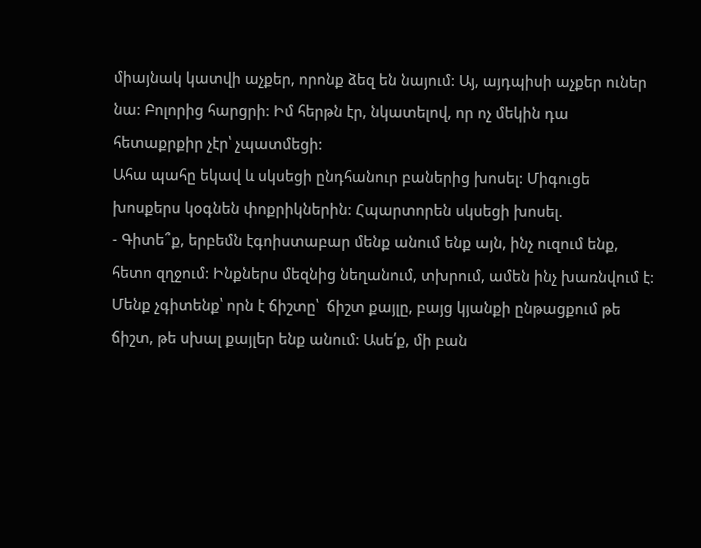միայնակ կատվի աչքեր, որոնք ձեզ են նայում: Այ, այդպիսի աչքեր ուներ նա: Բոլորից հարցրի: Իմ հերթն էր, նկատելով, որ ոչ մեկին դա հետաքրքիր չէր՝ չպատմեցի:
Ահա պահը եկավ և սկսեցի ընդհանուր բաներից խոսել: Միգուցե խոսքերս կօգնեն փոքրիկներին: Հպարտորեն սկսեցի խոսել.
- Գիտե՞ք, երբեմն էգոիստաբար մենք անում ենք այն, ինչ ուզում ենք, հետո զղջում: Ինքներս մեզնից նեղանում, տխրում, ամեն ինչ խառնվում է: Մենք չգիտենք՝ որն է ճիշտը՝  ճիշտ քայլը, բայց կյանքի ընթացքում թե ճիշտ, թե սխալ քայլեր ենք անում: Ասե՛ք, մի բան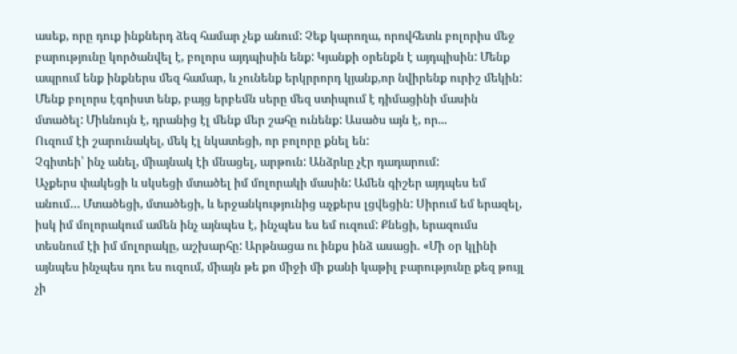ասեք, որը դուք ինքներդ ձեզ համար չեք անում: Չեք կարողա, որովհետև բոլորիս մեջ բարությունը կործանվել է, բոլորս այդպիսին ենք: Կյանքի օրենքն է այդպիսին: Մենք ապրում ենք ինքներս մեզ համար, և չունենք երկրրորդ կյանք,որ նվիրենք ուրիշ մեկին: Մենք բոլորս էգոիստ ենք, բայց երբեմն սերը մեզ ստիպում է դիմացինի մասին մտածել: Միևնույն է, դրանից էլ մենք մեր շահը ունենք: Ասածս այն է, որ...
Ուզում էի շարունակել, մեկ էլ նկատեցի, որ բոլորը քնել են:
Չգիտեի՝ ինչ անել, միայնակ էի մնացել, արթուն: Անձրևը չէր դադարում:
Աչքերս փակեցի և սկսեցի մտածել իմ մոլորակի մասին: Ամեն գիշեր այդպես եմ անում… Մտածեցի, մտածեցի, և երջանկությունից աչքերս լցվեցին: Սիրում եմ երազել, իսկ իմ մոլորակում ամեն ինչ այնպես է, ինչպես ես եմ ուզում: Քնեցի, երազումս տեսնում էի իմ մոլորակը, աշխարհը: Արթնացա ու ինքս ինձ ասացի. «Մի օր կլինի այնպես ինչպես դու ես ուզում, միայն թե քո միջի մի քանի կաթիլ բարությունը քեզ թույլ չի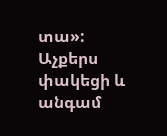տա»: Աչքերս փակեցի և անգամ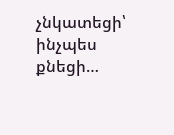չնկատեցի՝ ինչպես քնեցի…